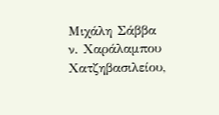Μιχάλη Σάββα ν. Χαράλαμπου Χατζηβασιλείου,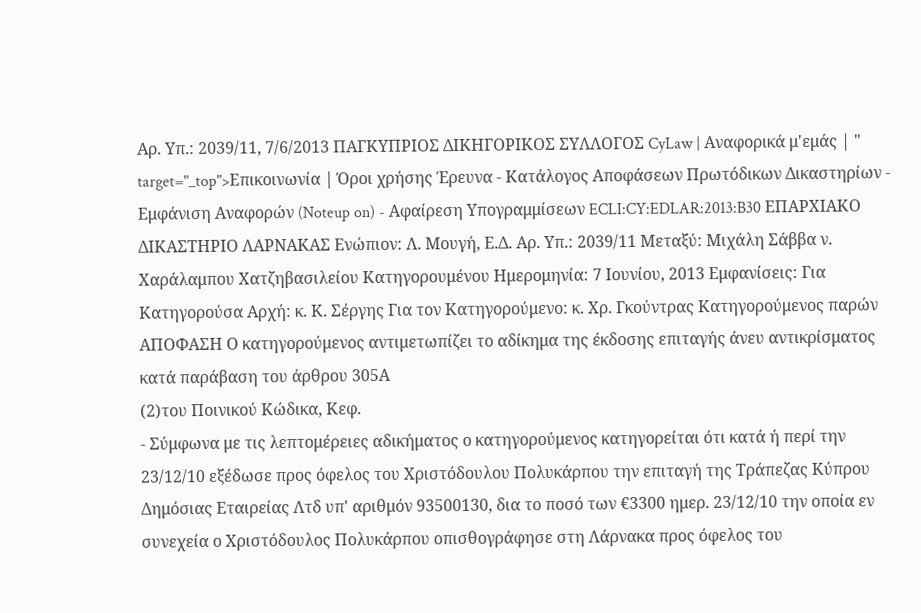Αρ. Υπ.: 2039/11, 7/6/2013 ΠΑΓΚΥΠΡΙΟΣ ΔΙΚΗΓΟΡΙΚΟΣ ΣΥΛΛΟΓΟΣ CyLaw | Αναφορικά μ'εμάς | " target="_top">Επικοινωνία | Όροι χρήσης Έρευνα - Κατάλογος Αποφάσεων Πρωτόδικων Δικαστηρίων - Εμφάνιση Αναφορών (Noteup on) - Αφαίρεση Υπογραμμίσεων ECLI:CY:EDLAR:2013:B30 ΕΠΑΡΧΙΑΚΟ ΔΙΚΑΣΤΗΡΙΟ ΛΑΡΝΑΚΑΣ Ενώπιον: Λ. Μουγή, Ε.Δ. Αρ. Υπ.: 2039/11 Μεταξύ: Μιχάλη Σάββα ν. Χαράλαμπου Χατζηβασιλείου Κατηγορουμένου Ημερομηνία: 7 Ιουνίου, 2013 Εμφανίσεις: Για Κατηγορούσα Αρχή: κ. Κ. Σέργης Για τον Κατηγορούμενο: κ. Χρ. Γκούντρας Κατηγορούμενος παρών ΑΠΟΦΑΣΗ Ο κατηγορούμενος αντιμετωπίζει το αδίκημα της έκδοσης επιταγής άνευ αντικρίσματος κατά παράβαση του άρθρου 305Α
(2)του Ποινικού Κώδικα, Κεφ.
- Σύμφωνα με τις λεπτομέρειες αδικήματος ο κατηγορούμενος κατηγορείται ότι κατά ή περί την 23/12/10 εξέδωσε προς όφελος του Χριστόδουλου Πολυκάρπου την επιταγή της Τράπεζας Κύπρου Δημόσιας Εταιρείας Λτδ υπ' αριθμόν 93500130, δια το ποσό των €3300 ημερ. 23/12/10 την οποία εν συνεχεία ο Χριστόδουλος Πολυκάρπου οπισθογράφησε στη Λάρνακα προς όφελος του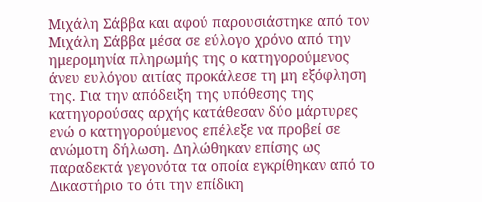Μιχάλη Σάββα και αφού παρουσιάστηκε από τον Μιχάλη Σάββα μέσα σε εύλογο χρόνο από την ημερομηνία πληρωμής της ο κατηγορούμενος άνευ ευλόγου αιτίας προκάλεσε τη μη εξόφληση της. Για την απόδειξη της υπόθεσης της κατηγορούσας αρχής κατάθεσαν δύο μάρτυρες ενώ ο κατηγορούμενος επέλεξε να προβεί σε ανώμοτη δήλωση. Δηλώθηκαν επίσης ως παραδεκτά γεγονότα τα οποία εγκρίθηκαν από το Δικαστήριο το ότι την επίδικη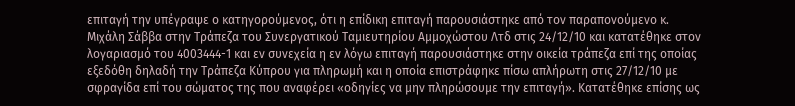επιταγή την υπέγραψε ο κατηγορούμενος, ότι η επίδικη επιταγή παρουσιάστηκε από τον παραπονούμενο κ. Μιχάλη Σάββα στην Τράπεζα του Συνεργατικού Ταμιευτηρίου Αμμοχώστου Λτδ στις 24/12/10 και κατατέθηκε στον λογαριασμό του 4003444-1 και εν συνεχεία η εν λόγω επιταγή παρουσιάστηκε στην οικεία τράπεζα επί της οποίας εξεδόθη δηλαδή την Τράπεζα Κύπρου για πληρωμή και η οποία επιστράφηκε πίσω απλήρωτη στις 27/12/10 με σφραγίδα επί του σώματος της που αναφέρει «οδηγίες να μην πληρώσουμε την επιταγή». Κατατέθηκε επίσης ως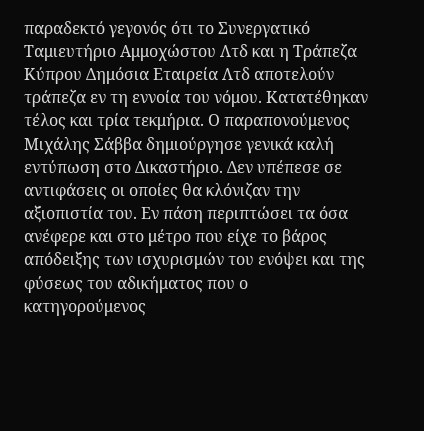παραδεκτό γεγονός ότι το Συνεργατικό Ταμιευτήριο Αμμοχώστου Λτδ και η Τράπεζα Κύπρου Δημόσια Εταιρεία Λτδ αποτελούν τράπεζα εν τη εννοία του νόμου. Κατατέθηκαν τέλος και τρία τεκμήρια. Ο παραπονούμενος Μιχάλης Σάββα δημιούργησε γενικά καλή εντύπωση στο Δικαστήριο. Δεν υπέπεσε σε αντιφάσεις οι οποίες θα κλόνιζαν την αξιοπιστία του. Εν πάση περιπτώσει τα όσα ανέφερε και στο μέτρο που είχε το βάρος απόδειξης των ισχυρισμών του ενόψει και της φύσεως του αδικήματος που ο κατηγορούμενος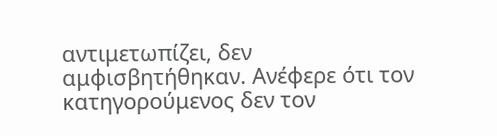αντιμετωπίζει, δεν αμφισβητήθηκαν. Ανέφερε ότι τον κατηγορούμενος δεν τον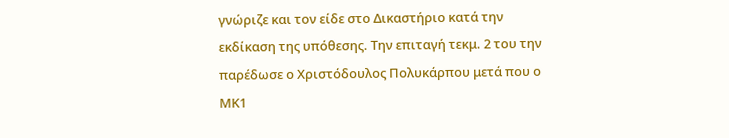γνώριζε και τον είδε στο Δικαστήριο κατά την εκδίκαση της υπόθεσης. Την επιταγή τεκμ. 2 του την παρέδωσε ο Χριστόδουλος Πολυκάρπου μετά που ο ΜΚ1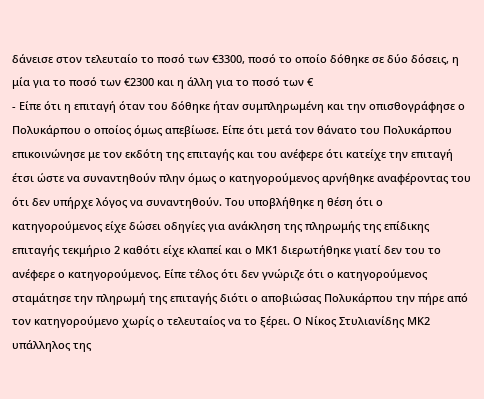δάνεισε στον τελευταίο το ποσό των €3300, ποσό το οποίο δόθηκε σε δύο δόσεις, η μία για το ποσό των €2300 και η άλλη για το ποσό των €
- Είπε ότι η επιταγή όταν του δόθηκε ήταν συμπληρωμένη και την οπισθογράφησε ο Πολυκάρπου ο οποίος όμως απεβίωσε. Είπε ότι μετά τον θάνατο του Πολυκάρπου επικοινώνησε με τον εκδότη της επιταγής και του ανέφερε ότι κατείχε την επιταγή έτσι ώστε να συναντηθούν πλην όμως ο κατηγορούμενος αρνήθηκε αναφέροντας του ότι δεν υπήρχε λόγος να συναντηθούν. Του υποβλήθηκε η θέση ότι ο κατηγορούμενος είχε δώσει οδηγίες για ανάκληση της πληρωμής της επίδικης επιταγής τεκμήριο 2 καθότι είχε κλαπεί και ο ΜΚ1 διερωτήθηκε γιατί δεν του το ανέφερε ο κατηγορούμενος. Είπε τέλος ότι δεν γνώριζε ότι ο κατηγορούμενος σταμάτησε την πληρωμή της επιταγής διότι ο αποβιώσας Πολυκάρπου την πήρε από τον κατηγορούμενο χωρίς ο τελευταίος να το ξέρει. Ο Νίκος Στυλιανίδης ΜΚ2 υπάλληλος της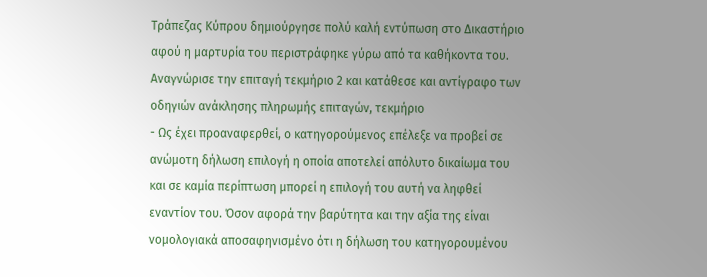Τράπεζας Κύπρου δημιούργησε πολύ καλή εντύπωση στο Δικαστήριο αφού η μαρτυρία του περιστράφηκε γύρω από τα καθήκοντα του. Αναγνώρισε την επιταγή τεκμήριο 2 και κατάθεσε και αντίγραφο των οδηγιών ανάκλησης πληρωμής επιταγών, τεκμήριο
- Ως έχει προαναφερθεί, ο κατηγορούμενος επέλεξε να προβεί σε ανώμοτη δήλωση επιλογή η οποία αποτελεί απόλυτο δικαίωμα του και σε καμία περίπτωση μπορεί η επιλογή του αυτή να ληφθεί εναντίον του. Όσον αφορά την βαρύτητα και την αξία της είναι νομολογιακά αποσαφηνισμένο ότι η δήλωση του κατηγορουμένου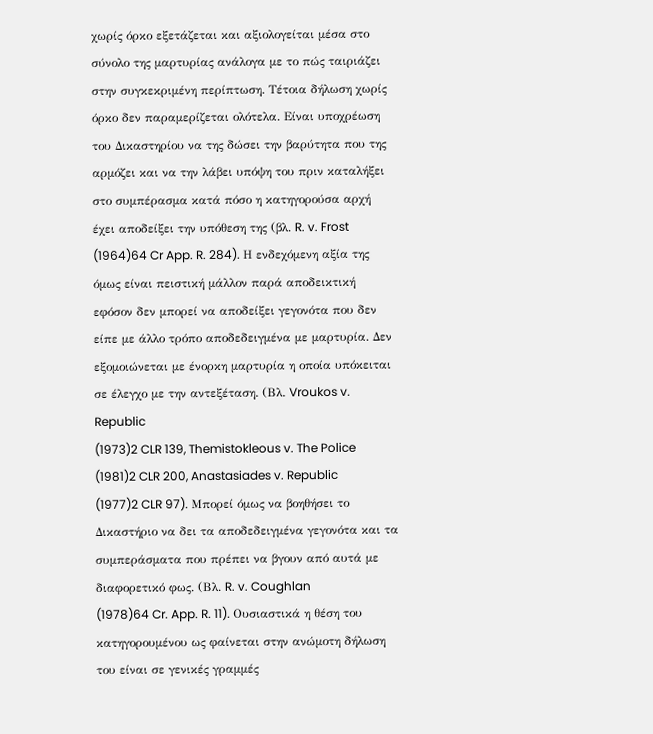χωρίς όρκο εξετάζεται και αξιολογείται μέσα στο σύνολο της μαρτυρίας ανάλογα με το πώς ταιριάζει στην συγκεκριμένη περίπτωση. Τέτοια δήλωση χωρίς όρκο δεν παραμερίζεται ολότελα. Είναι υποχρέωση του Δικαστηρίου να της δώσει την βαρύτητα που της αρμόζει και να την λάβει υπόψη του πριν καταλήξει στο συμπέρασμα κατά πόσο η κατηγορούσα αρχή έχει αποδείξει την υπόθεση της (βλ. R. v. Frost
(1964)64 Cr App. R. 284). Η ενδεχόμενη αξία της όμως είναι πειστική μάλλον παρά αποδεικτική εφόσον δεν μπορεί να αποδείξει γεγονότα που δεν είπε με άλλο τρόπο αποδεδειγμένα με μαρτυρία. Δεν εξομοιώνεται με ένορκη μαρτυρία η οποία υπόκειται σε έλεγχο με την αντεξέταση. (Βλ. Vroukos v. Republic
(1973)2 CLR 139, Themistokleous v. The Police
(1981)2 CLR 200, Anastasiades v. Republic
(1977)2 CLR 97). Μπορεί όμως να βοηθήσει το Δικαστήριο να δει τα αποδεδειγμένα γεγονότα και τα συμπεράσματα που πρέπει να βγουν από αυτά με διαφορετικό φως. (Βλ. R. v. Coughlan
(1978)64 Cr. App. R. 11). Ουσιαστικά η θέση του κατηγορουμένου ως φαίνεται στην ανώμοτη δήλωση του είναι σε γενικές γραμμές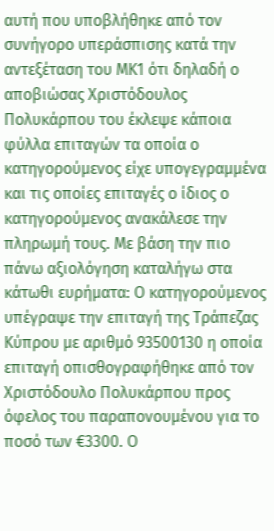αυτή που υποβλήθηκε από τον συνήγορο υπεράσπισης κατά την αντεξέταση του ΜΚ1 ότι δηλαδή ο αποβιώσας Χριστόδουλος Πολυκάρπου του έκλεψε κάποια φύλλα επιταγών τα οποία ο κατηγορούμενος είχε υπογεγραμμένα και τις οποίες επιταγές ο ίδιος ο κατηγορούμενος ανακάλεσε την πληρωμή τους. Με βάση την πιο πάνω αξιολόγηση καταλήγω στα κάτωθι ευρήματα: Ο κατηγορούμενος υπέγραψε την επιταγή της Τράπεζας Κύπρου με αριθμό 93500130 η οποία επιταγή οπισθογραφήθηκε από τον Χριστόδουλο Πολυκάρπου προς όφελος του παραπονουμένου για το ποσό των €3300. Ο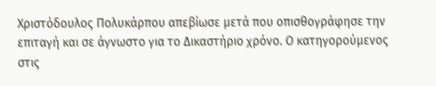Χριστόδουλος Πολυκάρπου απεβίωσε μετά που οπισθογράφησε την επιταγή και σε άγνωστο για το Δικαστήριο χρόνο. Ο κατηγορούμενος στις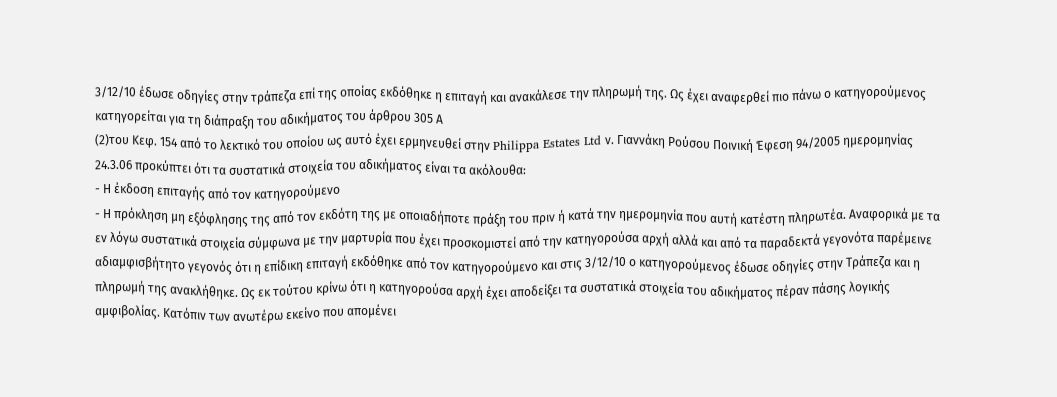3/12/10 έδωσε οδηγίες στην τράπεζα επί της οποίας εκδόθηκε η επιταγή και ανακάλεσε την πληρωμή της. Ως έχει αναφερθεί πιο πάνω ο κατηγορούμενος κατηγορείται για τη διάπραξη του αδικήματος του άρθρου 305 Α
(2)του Κεφ. 154 από το λεκτικό του οποίου ως αυτό έχει ερμηνευθεί στην Philippa Estates Ltd ν. Γιαννάκη Ρούσου Ποινική Έφεση 94/2005 ημερομηνίας 24.3.06 προκύπτει ότι τα συστατικά στοιχεία του αδικήματος είναι τα ακόλουθα:
- Η έκδοση επιταγής από τον κατηγορούμενο
- Η πρόκληση μη εξόφλησης της από τον εκδότη της με οποιαδήποτε πράξη του πριν ή κατά την ημερομηνία που αυτή κατέστη πληρωτέα. Αναφορικά με τα εν λόγω συστατικά στοιχεία σύμφωνα με την μαρτυρία που έχει προσκομιστεί από την κατηγορούσα αρχή αλλά και από τα παραδεκτά γεγονότα παρέμεινε αδιαμφισβήτητο γεγονός ότι η επίδικη επιταγή εκδόθηκε από τον κατηγορούμενο και στις 3/12/10 ο κατηγορούμενος έδωσε οδηγίες στην Τράπεζα και η πληρωμή της ανακλήθηκε. Ως εκ τούτου κρίνω ότι η κατηγορούσα αρχή έχει αποδείξει τα συστατικά στοιχεία του αδικήματος πέραν πάσης λογικής αμφιβολίας. Κατόπιν των ανωτέρω εκείνο που απομένει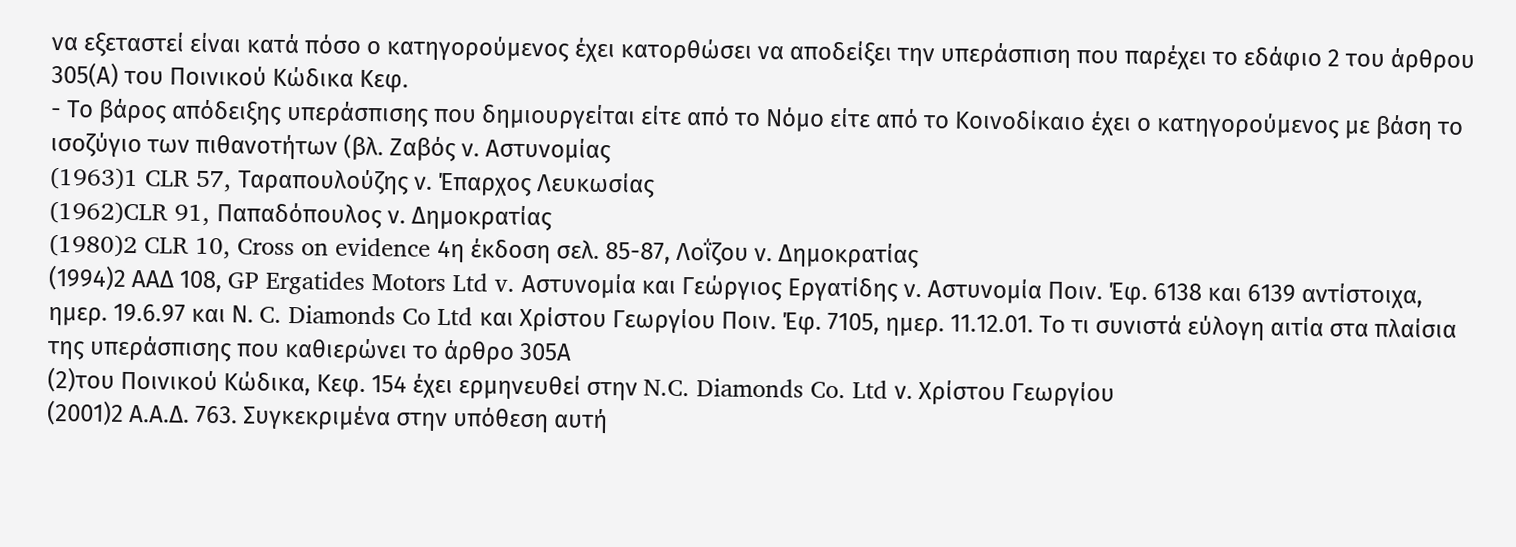να εξεταστεί είναι κατά πόσο ο κατηγορούμενος έχει κατορθώσει να αποδείξει την υπεράσπιση που παρέχει το εδάφιο 2 του άρθρου 305(Α) του Ποινικού Κώδικα Κεφ.
- Το βάρος απόδειξης υπεράσπισης που δημιουργείται είτε από το Νόμο είτε από το Κοινοδίκαιο έχει ο κατηγορούμενος με βάση το ισοζύγιο των πιθανοτήτων (βλ. Ζαβός ν. Αστυνομίας
(1963)1 CLR 57, Ταραπουλούζης ν. Έπαρχος Λευκωσίας
(1962)CLR 91, Παπαδόπουλος ν. Δημοκρατίας
(1980)2 CLR 10, Cross on evidence 4η έκδοση σελ. 85-87, Λοΐζου ν. Δημοκρατίας
(1994)2 ΑΑΔ 108, GP Ergatides Motors Ltd v. Αστυνομία και Γεώργιος Εργατίδης ν. Αστυνομία Ποιν. Έφ. 6138 και 6139 αντίστοιχα, ημερ. 19.6.97 και Ν. C. Diamonds Co Ltd και Χρίστου Γεωργίου Ποιν. Έφ. 7105, ημερ. 11.12.01. Το τι συνιστά εύλογη αιτία στα πλαίσια της υπεράσπισης που καθιερώνει το άρθρο 305Α
(2)του Ποινικού Κώδικα, Κεφ. 154 έχει ερμηνευθεί στην N.C. Diamonds Co. Ltd ν. Χρίστου Γεωργίου
(2001)2 Α.Α.Δ. 763. Συγκεκριμένα στην υπόθεση αυτή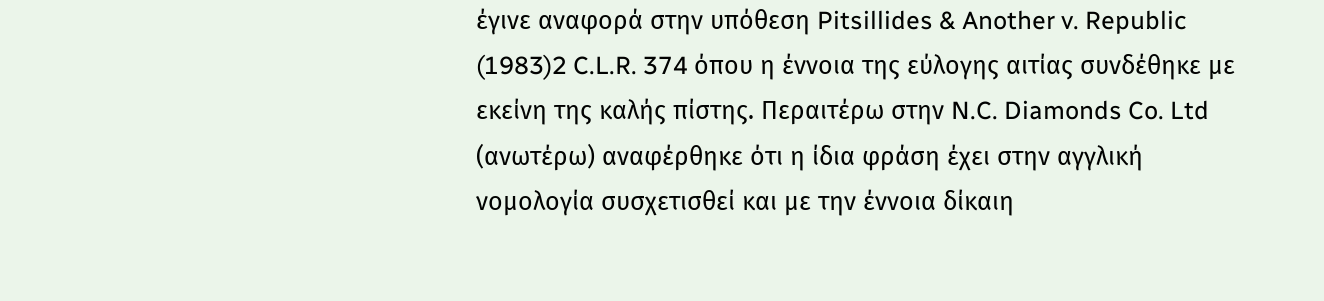έγινε αναφορά στην υπόθεση Pitsillides & Another v. Republic
(1983)2 C.L.R. 374 όπου η έννοια της εύλογης αιτίας συνδέθηκε με εκείνη της καλής πίστης. Περαιτέρω στην N.C. Diamonds Co. Ltd (ανωτέρω) αναφέρθηκε ότι η ίδια φράση έχει στην αγγλική νομολογία συσχετισθεί και με την έννοια δίκαιη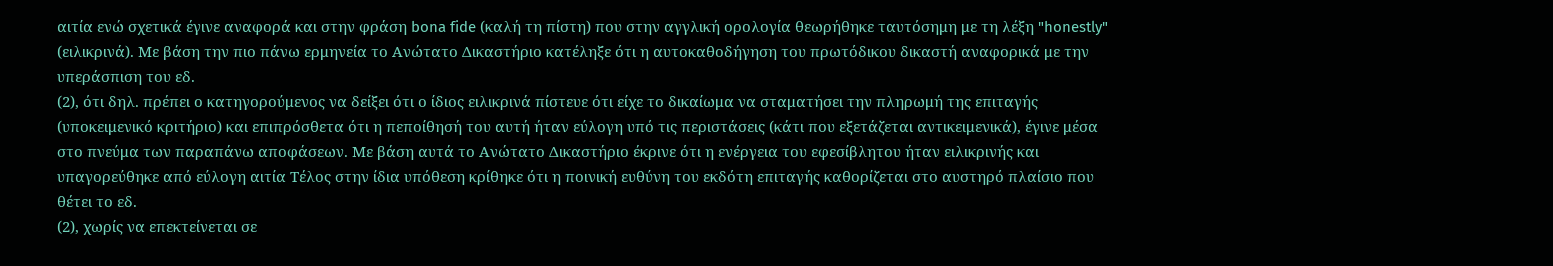αιτία ενώ σχετικά έγινε αναφορά και στην φράση bona fide (καλή τη πίστη) που στην αγγλική ορολογία θεωρήθηκε ταυτόσημη με τη λέξη "honestly" (ειλικρινά). Με βάση την πιο πάνω ερμηνεία το Ανώτατο Δικαστήριο κατέληξε ότι η αυτοκαθοδήγηση του πρωτόδικου δικαστή αναφορικά με την υπεράσπιση του εδ.
(2), ότι δηλ. πρέπει ο κατηγορούμενος να δείξει ότι ο ίδιος ειλικρινά πίστευε ότι είχε το δικαίωμα να σταματήσει την πληρωμή της επιταγής (υποκειμενικό κριτήριο) και επιπρόσθετα ότι η πεποίθησή του αυτή ήταν εύλογη υπό τις περιστάσεις (κάτι που εξετάζεται αντικειμενικά), έγινε μέσα στο πνεύμα των παραπάνω αποφάσεων. Με βάση αυτά το Ανώτατο Δικαστήριο έκρινε ότι η ενέργεια του εφεσίβλητου ήταν ειλικρινής και υπαγορεύθηκε από εύλογη αιτία Τέλος στην ίδια υπόθεση κρίθηκε ότι η ποινική ευθύνη του εκδότη επιταγής καθορίζεται στο αυστηρό πλαίσιο που θέτει το εδ.
(2), χωρίς να επεκτείνεται σε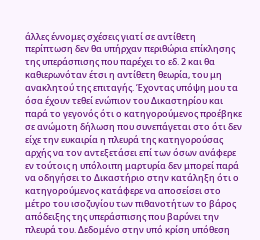άλλες έννομες σχέσεις γιατί σε αντίθετη περίπτωση δεν θα υπήρχαν περιθώρια επίκλησης της υπεράσπισης που παρέχει το εδ. 2 και θα καθιερωνόταν έτσι η αντίθετη θεωρία, του μη ανακλητού της επιταγής. Έχοντας υπόψη μου τα όσα έχουν τεθεί ενώπιον του Δικαστηρίου και παρά το γεγονός ότι ο κατηγορούμενος προέβηκε σε ανώμοτη δήλωση που συνεπάγεται στο ότι δεν είχε την ευκαιρία η πλευρά της κατηγορούσας αρχής να τον αντεξετάσει επί των όσων ανάφερε εν τούτοις η υπόλοιπη μαρτυρία δεν μπορεί παρά να οδηγήσει το Δικαστήριο στην κατάληξη ότι ο κατηγορούμενος κατάφερε να αποσείσει στο μέτρο του ισοζυγίου των πιθανοτήτων το βάρος απόδειξης της υπεράσπισης που βαρύνει την πλευρά του. Δεδομένο στην υπό κρίση υπόθεση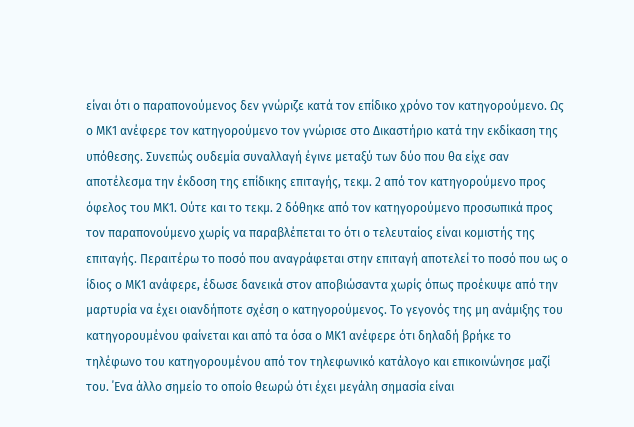είναι ότι ο παραπονούμενος δεν γνώριζε κατά τον επίδικο χρόνο τον κατηγορούμενο. Ως ο ΜΚ1 ανέφερε τον κατηγορούμενο τον γνώρισε στο Δικαστήριο κατά την εκδίκαση της υπόθεσης. Συνεπώς ουδεμία συναλλαγή έγινε μεταξύ των δύο που θα είχε σαν αποτέλεσμα την έκδοση της επίδικης επιταγής, τεκμ. 2 από τον κατηγορούμενο προς όφελος του ΜΚ1. Ούτε και το τεκμ. 2 δόθηκε από τον κατηγορούμενο προσωπικά προς τον παραπονούμενο χωρίς να παραβλέπεται το ότι ο τελευταίος είναι κομιστής της επιταγής. Περαιτέρω το ποσό που αναγράφεται στην επιταγή αποτελεί το ποσό που ως ο ίδιος ο ΜΚ1 ανάφερε, έδωσε δανεικά στον αποβιώσαντα χωρίς όπως προέκυψε από την μαρτυρία να έχει οιανδήποτε σχέση ο κατηγορούμενος. Το γεγονός της μη ανάμιξης του κατηγορουμένου φαίνεται και από τα όσα ο ΜΚ1 ανέφερε ότι δηλαδή βρήκε το τηλέφωνο του κατηγορουμένου από τον τηλεφωνικό κατάλογο και επικοινώνησε μαζί του. ΄Ενα άλλο σημείο το οποίο θεωρώ ότι έχει μεγάλη σημασία είναι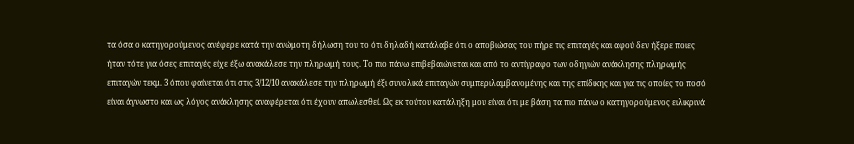τα όσα ο κατηγορούμενος ανέφερε κατά την ανώμοτη δήλωση του το ότι δηλαδή κατάλαβε ότι ο αποβιώσας του πήρε τις επιταγές και αφού δεν ήξερε ποιες ήταν τότε για όσες επιταγές είχε έξω ανακάλεσε την πληρωμή τους. Το πιο πάνω επιβεβαιώνεται και από το αντίγραφο των οδηγιών ανάκλησης πληρωμής επιταγών τεκμ. 3 όπου φαίνεται ότι στις 3/12/10 ανακάλεσε την πληρωμή έξι συνολικά επιταγών συμπεριλαμβανομένης και της επίδικης και για τις οποίες το ποσό είναι άγνωστο και ως λόγος ανάκλησης αναφέρεται ότι έχουν απωλεσθεί. Ως εκ τούτου κατάληξη μου είναι ότι με βάση τα πιο πάνω ο κατηγορούμενος ειλικρινά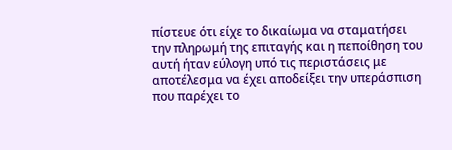πίστευε ότι είχε το δικαίωμα να σταματήσει την πληρωμή της επιταγής και η πεποίθηση του αυτή ήταν εύλογη υπό τις περιστάσεις με αποτέλεσμα να έχει αποδείξει την υπεράσπιση που παρέχει το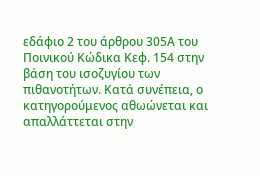εδάφιο 2 του άρθρου 305Α του Ποινικού Κώδικα Κεφ. 154 στην βάση του ισοζυγίου των πιθανοτήτων. Κατά συνέπεια, ο κατηγορούμενος αθωώνεται και απαλλάττεται στην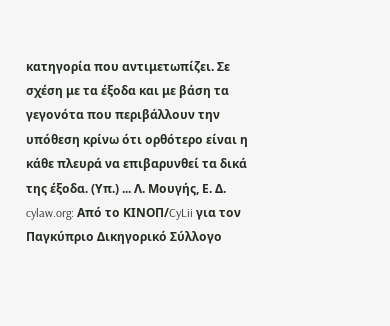κατηγορία που αντιμετωπίζει. Σε σχέση με τα έξοδα και με βάση τα γεγονότα που περιβάλλουν την υπόθεση κρίνω ότι ορθότερο είναι η κάθε πλευρά να επιβαρυνθεί τα δικά της έξοδα. (Υπ.) ... Λ. Μουγής, Ε. Δ. cylaw.org: Από το ΚΙΝOΠ/CyLii για τον Παγκύπριο Δικηγορικό Σύλλογο